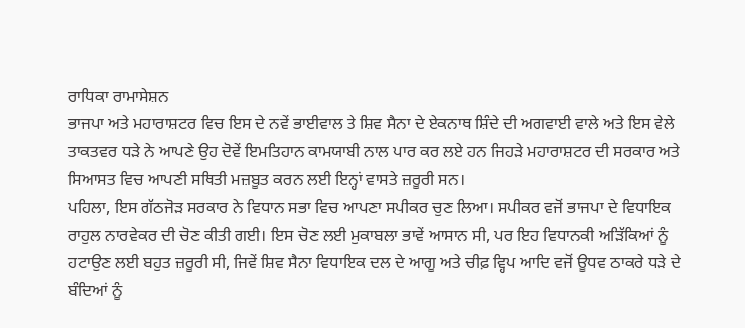ਰਾਧਿਕਾ ਰਾਮਾਸੇਸ਼ਨ
ਭਾਜਪਾ ਅਤੇ ਮਹਾਰਾਸ਼ਟਰ ਵਿਚ ਇਸ ਦੇ ਨਵੇਂ ਭਾਈਵਾਲ ਤੇ ਸ਼ਿਵ ਸੈਨਾ ਦੇ ਏਕਨਾਥ ਸ਼ਿੰਦੇ ਦੀ ਅਗਵਾਈ ਵਾਲੇ ਅਤੇ ਇਸ ਵੇਲੇ ਤਾਕਤਵਰ ਧੜੇ ਨੇ ਆਪਣੇ ਉਹ ਦੋਵੇਂ ਇਮਤਿਹਾਨ ਕਾਮਯਾਬੀ ਨਾਲ ਪਾਰ ਕਰ ਲਏ ਹਨ ਜਿਹੜੇ ਮਹਾਰਾਸ਼ਟਰ ਦੀ ਸਰਕਾਰ ਅਤੇ ਸਿਆਸਤ ਵਿਚ ਆਪਣੀ ਸਥਿਤੀ ਮਜ਼ਬੂਤ ਕਰਨ ਲਈ ਇਨ੍ਹਾਂ ਵਾਸਤੇ ਜ਼ਰੂਰੀ ਸਨ।
ਪਹਿਲਾ, ਇਸ ਗੱਠਜੋੜ ਸਰਕਾਰ ਨੇ ਵਿਧਾਨ ਸਭਾ ਵਿਚ ਆਪਣਾ ਸਪੀਕਰ ਚੁਣ ਲਿਆ। ਸਪੀਕਰ ਵਜੋਂ ਭਾਜਪਾ ਦੇ ਵਿਧਾਇਕ ਰਾਹੁਲ ਨਾਰਵੇਕਰ ਦੀ ਚੋਣ ਕੀਤੀ ਗਈ। ਇਸ ਚੋਣ ਲਈ ਮੁਕਾਬਲਾ ਭਾਵੇਂ ਆਸਾਨ ਸੀ, ਪਰ ਇਹ ਵਿਧਾਨਕੀ ਅੜਿੱਕਿਆਂ ਨੂੰ ਹਟਾਉਣ ਲਈ ਬਹੁਤ ਜ਼ਰੂਰੀ ਸੀ, ਜਿਵੇਂ ਸ਼ਿਵ ਸੈਨਾ ਵਿਧਾਇਕ ਦਲ ਦੇ ਆਗੂ ਅਤੇ ਚੀਫ਼ ਵ੍ਹਿਪ ਆਦਿ ਵਜੋਂ ਊਧਵ ਠਾਕਰੇ ਧੜੇ ਦੇ ਬੰਦਿਆਂ ਨੂੰ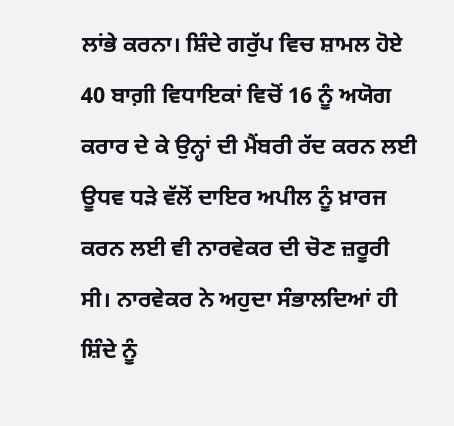ਲਾਂਭੇ ਕਰਨਾ। ਸ਼ਿੰਦੇ ਗਰੁੱਪ ਵਿਚ ਸ਼ਾਮਲ ਹੋਏ 40 ਬਾਗ਼ੀ ਵਿਧਾਇਕਾਂ ਵਿਚੋਂ 16 ਨੂੰ ਅਯੋਗ ਕਰਾਰ ਦੇ ਕੇ ਉਨ੍ਹਾਂ ਦੀ ਮੈਂਬਰੀ ਰੱਦ ਕਰਨ ਲਈ ਊਧਵ ਧੜੇ ਵੱਲੋਂ ਦਾਇਰ ਅਪੀਲ ਨੂੰ ਖ਼ਾਰਜ ਕਰਨ ਲਈ ਵੀ ਨਾਰਵੇਕਰ ਦੀ ਚੋਣ ਜ਼ਰੂਰੀ ਸੀ। ਨਾਰਵੇਕਰ ਨੇ ਅਹੁਦਾ ਸੰਭਾਲਦਿਆਂ ਹੀ ਸ਼ਿੰਦੇ ਨੂੰ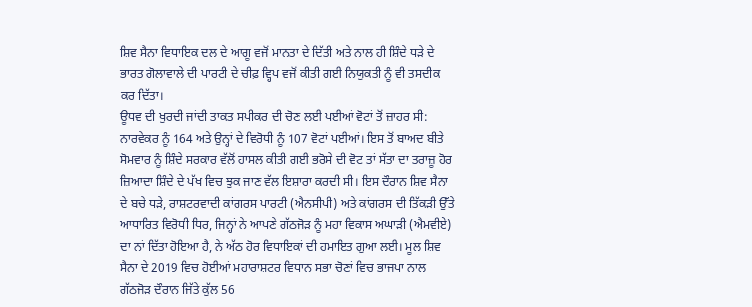ਸ਼ਿਵ ਸੈਨਾ ਵਿਧਾਇਕ ਦਲ ਦੇ ਆਗੂ ਵਜੋਂ ਮਾਨਤਾ ਦੇ ਦਿੱਤੀ ਅਤੇ ਨਾਲ ਹੀ ਸ਼ਿੰਦੇ ਧੜੇ ਦੇ ਭਾਰਤ ਗੋਲਾਵਾਲੇ ਦੀ ਪਾਰਟੀ ਦੇ ਚੀਫ਼ ਵ੍ਹਿਪ ਵਜੋਂ ਕੀਤੀ ਗਈ ਨਿਯੁਕਤੀ ਨੂੰ ਵੀ ਤਸਦੀਕ ਕਰ ਦਿੱਤਾ।
ਊਧਵ ਦੀ ਖੁਰਦੀ ਜਾਂਦੀ ਤਾਕਤ ਸਪੀਕਰ ਦੀ ਚੋਣ ਲਈ ਪਈਆਂ ਵੋਟਾਂ ਤੋਂ ਜ਼ਾਹਰ ਸੀ: ਨਾਰਵੇਕਰ ਨੂੰ 164 ਅਤੇ ਉਨ੍ਹਾਂ ਦੇ ਵਿਰੋਧੀ ਨੂੰ 107 ਵੋਟਾਂ ਪਈਆਂ। ਇਸ ਤੋਂ ਬਾਅਦ ਬੀਤੇ ਸੋਮਵਾਰ ਨੂੰ ਸ਼ਿੰਦੇ ਸਰਕਾਰ ਵੱਲੋਂ ਹਾਸਲ ਕੀਤੀ ਗਈ ਭਰੋਸੇ ਦੀ ਵੋਟ ਤਾਂ ਸੱਤਾ ਦਾ ਤਰਾਜ਼ੂ ਹੋਰ ਜ਼ਿਆਦਾ ਸ਼ਿੰਦੇ ਦੇ ਪੱਖ ਵਿਚ ਝੁਕ ਜਾਣ ਵੱਲ ਇਸ਼ਾਰਾ ਕਰਦੀ ਸੀ। ਇਸ ਦੌਰਾਨ ਸ਼ਿਵ ਸੈਨਾ ਦੇ ਬਚੇ ਧੜੇ, ਰਾਸ਼ਟਰਵਾਦੀ ਕਾਂਗਰਸ ਪਾਰਟੀ (ਐਨਸੀਪੀ) ਅਤੇ ਕਾਂਗਰਸ ਦੀ ਤਿੱਕੜੀ ਉੱਤੇ ਆਧਾਰਿਤ ਵਿਰੋਧੀ ਧਿਰ, ਜਿਨ੍ਹਾਂ ਨੇ ਆਪਣੇ ਗੱਠਜੋੜ ਨੂੰ ਮਹਾ ਵਿਕਾਸ ਅਘਾੜੀ (ਐਮਵੀਏ) ਦਾ ਨਾਂ ਦਿੱਤਾ ਹੋਇਆ ਹੈ, ਨੇ ਅੱਠ ਹੋਰ ਵਿਧਾਇਕਾਂ ਦੀ ਹਮਾਇਤ ਗੁਆ ਲਈ। ਮੂਲ ਸ਼ਿਵ ਸੈਨਾ ਦੇ 2019 ਵਿਚ ਹੋਈਆਂ ਮਹਾਰਾਸ਼ਟਰ ਵਿਧਾਨ ਸਭਾ ਚੋਣਾਂ ਵਿਚ ਭਾਜਪਾ ਨਾਲ ਗੱਠਜੋੜ ਦੌਰਾਨ ਜਿੱਤੇ ਕੁੱਲ 56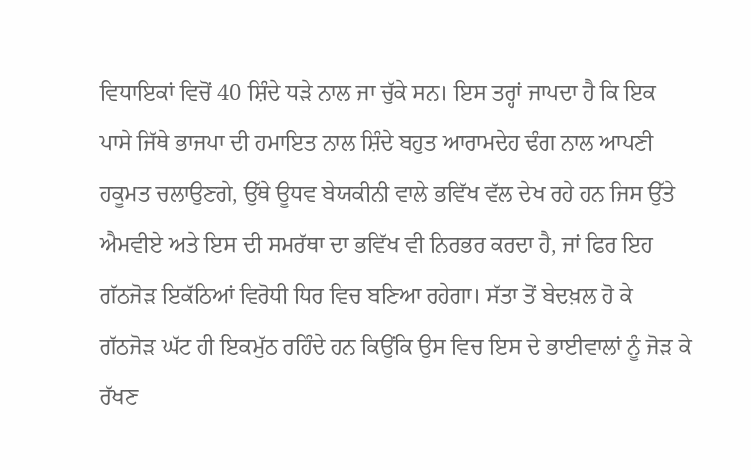ਵਿਧਾਇਕਾਂ ਵਿਚੋਂ 40 ਸ਼ਿੰਦੇ ਧੜੇ ਨਾਲ ਜਾ ਚੁੱਕੇ ਸਨ। ਇਸ ਤਰ੍ਹਾਂ ਜਾਪਦਾ ਹੈ ਕਿ ਇਕ ਪਾਸੇ ਜਿੱਥੇ ਭਾਜਪਾ ਦੀ ਹਮਾਇਤ ਨਾਲ ਸ਼ਿੰਦੇ ਬਹੁਤ ਆਰਾਮਦੇਹ ਢੰਗ ਨਾਲ ਆਪਣੀ ਹਕੂਮਤ ਚਲਾਉਣਗੇ, ਉੱਥੇ ਊਧਵ ਬੇਯਕੀਨੀ ਵਾਲੇ ਭਵਿੱਖ ਵੱਲ ਦੇਖ ਰਹੇ ਹਨ ਜਿਸ ਉੱਤੇ ਐਮਵੀਏ ਅਤੇ ਇਸ ਦੀ ਸਮਰੱਥਾ ਦਾ ਭਵਿੱਖ ਵੀ ਨਿਰਭਰ ਕਰਦਾ ਹੈ, ਜਾਂ ਫਿਰ ਇਹ ਗੱਠਜੋੜ ਇਕੱਠਿਆਂ ਵਿਰੋਧੀ ਧਿਰ ਵਿਚ ਬਣਿਆ ਰਹੇਗਾ। ਸੱਤਾ ਤੋਂ ਬੇਦਖ਼ਲ ਹੋ ਕੇ ਗੱਠਜੋੜ ਘੱਟ ਹੀ ਇਕਮੁੱਠ ਰਹਿੰਦੇ ਹਨ ਕਿਉਂਕਿ ਉਸ ਵਿਚ ਇਸ ਦੇ ਭਾਈਵਾਲਾਂ ਨੂੰ ਜੋੜ ਕੇ ਰੱਖਣ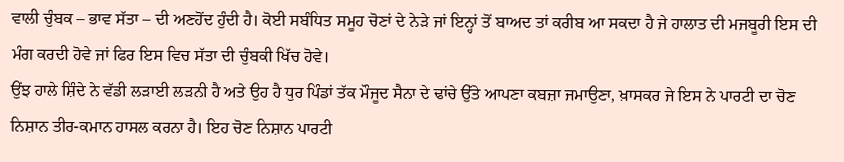ਵਾਲੀ ਚੁੰਬਕ – ਭਾਵ ਸੱਤਾ – ਦੀ ਅਣਹੋਂਦ ਹੁੰਦੀ ਹੈ। ਕੋਈ ਸਬੰਧਿਤ ਸਮੂਹ ਚੋਣਾਂ ਦੇ ਨੇੜੇ ਜਾਂ ਇਨ੍ਹਾਂ ਤੋਂ ਬਾਅਦ ਤਾਂ ਕਰੀਬ ਆ ਸਕਦਾ ਹੈ ਜੇ ਹਾਲਾਤ ਦੀ ਮਜਬੂਰੀ ਇਸ ਦੀ ਮੰਗ ਕਰਦੀ ਹੋਵੇ ਜਾਂ ਫਿਰ ਇਸ ਵਿਚ ਸੱਤਾ ਦੀ ਚੁੰਬਕੀ ਖਿੱਚ ਹੋਵੇ।
ਉਂਝ ਹਾਲੇ ਸ਼ਿੰਦੇ ਨੇ ਵੱਡੀ ਲੜਾਈ ਲੜਨੀ ਹੈ ਅਤੇ ਉਹ ਹੈ ਧੁਰ ਪਿੰਡਾਂ ਤੱਕ ਮੌਜੂਦ ਸੈਨਾ ਦੇ ਢਾਂਚੇ ਉੱਤੇ ਆਪਣਾ ਕਬਜ਼ਾ ਜਮਾਉਣਾ, ਖ਼ਾਸਕਰ ਜੇ ਇਸ ਨੇ ਪਾਰਟੀ ਦਾ ਚੋਣ ਨਿਸ਼ਾਨ ਤੀਰ-ਕਮਾਨ ਹਾਸਲ ਕਰਨਾ ਹੈ। ਇਹ ਚੋਣ ਨਿਸ਼ਾਨ ਪਾਰਟੀ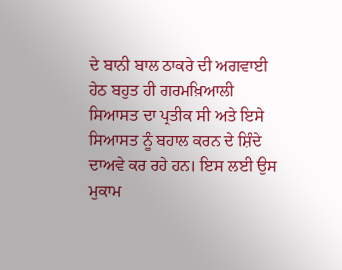ਦੇ ਬਾਨੀ ਬਾਲ ਠਾਕਰੇ ਦੀ ਅਗਵਾਈ ਹੇਠ ਬਹੁਤ ਹੀ ਗਰਮਖ਼ਿਆਲੀ ਸਿਆਸਤ ਦਾ ਪ੍ਰਤੀਕ ਸੀ ਅਤੇ ਇਸੇ ਸਿਆਸਤ ਨੂੰ ਬਹਾਲ ਕਰਨ ਦੇ ਸ਼ਿੰਦੇ ਦਾਅਵੇ ਕਰ ਰਹੇ ਹਨ। ਇਸ ਲਈ ਉਸ ਮੁਕਾਮ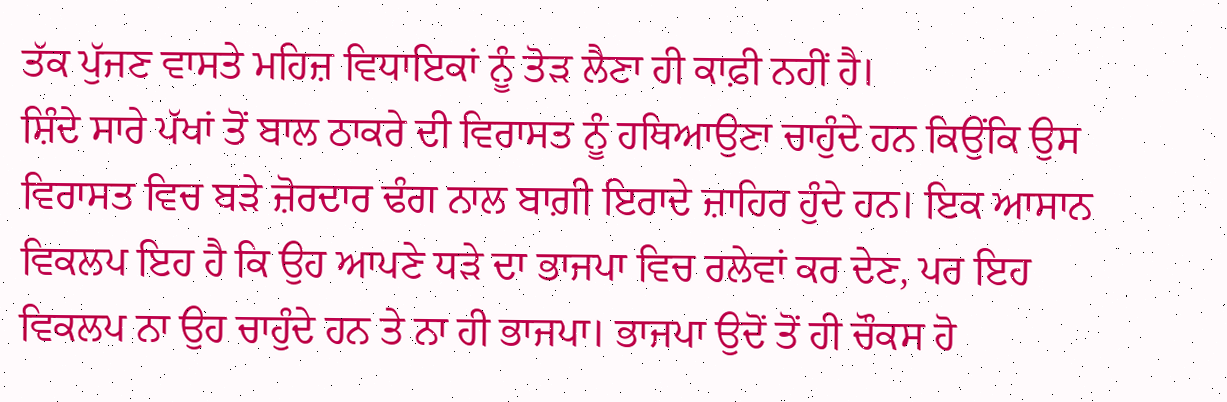ਤੱਕ ਪੁੱਜਣ ਵਾਸਤੇ ਮਹਿਜ਼ ਵਿਧਾਇਕਾਂ ਨੂੰ ਤੋੜ ਲੈਣਾ ਹੀ ਕਾਫ਼ੀ ਨਹੀਂ ਹੈ।
ਸ਼ਿੰਦੇ ਸਾਰੇ ਪੱਖਾਂ ਤੋਂ ਬਾਲ ਠਾਕਰੇ ਦੀ ਵਿਰਾਸਤ ਨੂੰ ਹਥਿਆਉਣਾ ਚਾਹੁੰਦੇ ਹਨ ਕਿਉਂਕਿ ਉਸ ਵਿਰਾਸਤ ਵਿਚ ਬੜੇ ਜ਼ੋਰਦਾਰ ਢੰਗ ਨਾਲ ਬਾਗ਼ੀ ਇਰਾਦੇ ਜ਼ਾਹਿਰ ਹੁੰਦੇ ਹਨ। ਇਕ ਆਸਾਨ ਵਿਕਲਪ ਇਹ ਹੈ ਕਿ ਉਹ ਆਪਣੇ ਧੜੇ ਦਾ ਭਾਜਪਾ ਵਿਚ ਰਲੇਵਾਂ ਕਰ ਦੇਣ, ਪਰ ਇਹ ਵਿਕਲਪ ਨਾ ਉਹ ਚਾਹੁੰਦੇ ਹਨ ਤੇ ਨਾ ਹੀ ਭਾਜਪਾ। ਭਾਜਪਾ ਉਦੋਂ ਤੋਂ ਹੀ ਚੌਕਸ ਹੋ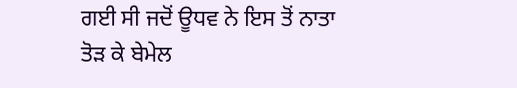ਗਈ ਸੀ ਜਦੋਂ ਊਧਵ ਨੇ ਇਸ ਤੋਂ ਨਾਤਾ ਤੋੜ ਕੇ ਬੇਮੇਲ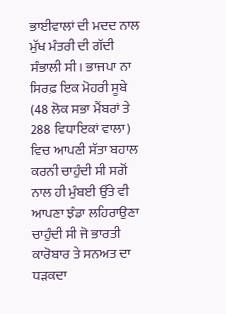ਭਾਈਵਾਲਾਂ ਦੀ ਮਦਦ ਨਾਲ ਮੁੱਖ ਮੰਤਰੀ ਦੀ ਗੱਦੀ ਸੰਭਾਲੀ ਸੀ। ਭਾਜਪਾ ਨਾ ਸਿਰਫ਼ ਇਕ ਮੋਹਰੀ ਸੂਬੇ (48 ਲੋਕ ਸਭਾ ਮੈਂਬਰਾਂ ਤੇ 288 ਵਿਧਾਇਕਾਂ ਵਾਲਾ) ਵਿਚ ਆਪਣੀ ਸੱਤਾ ਬਹਾਲ ਕਰਨੀ ਚਾਹੁੰਦੀ ਸੀ ਸਗੋਂ ਨਾਲ ਹੀ ਮੁੰਬਈ ਉੱਤੇ ਵੀ ਆਪਣਾ ਝੰਡਾ ਲਹਿਰਾਉਣਾ ਚਾਹੁੰਦੀ ਸੀ ਜੋ ਭਾਰਤੀ ਕਾਰੋਬਾਰ ਤੇ ਸਨਅਤ ਦਾ ਧੜਕਦਾ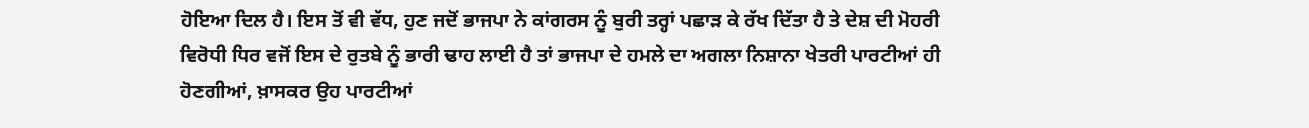ਹੋਇਆ ਦਿਲ ਹੈ। ਇਸ ਤੋਂ ਵੀ ਵੱਧ, ਹੁਣ ਜਦੋਂ ਭਾਜਪਾ ਨੇ ਕਾਂਗਰਸ ਨੂੰ ਬੁਰੀ ਤਰ੍ਹਾਂ ਪਛਾੜ ਕੇ ਰੱਖ ਦਿੱਤਾ ਹੈ ਤੇ ਦੇਸ਼ ਦੀ ਮੋਹਰੀ ਵਿਰੋਧੀ ਧਿਰ ਵਜੋਂ ਇਸ ਦੇ ਰੁਤਬੇ ਨੂੰ ਭਾਰੀ ਢਾਹ ਲਾਈ ਹੈ ਤਾਂ ਭਾਜਪਾ ਦੇ ਹਮਲੇ ਦਾ ਅਗਲਾ ਨਿਸ਼ਾਨਾ ਖੇਤਰੀ ਪਾਰਟੀਆਂ ਹੀ ਹੋਣਗੀਆਂ, ਖ਼ਾਸਕਰ ਉਹ ਪਾਰਟੀਆਂ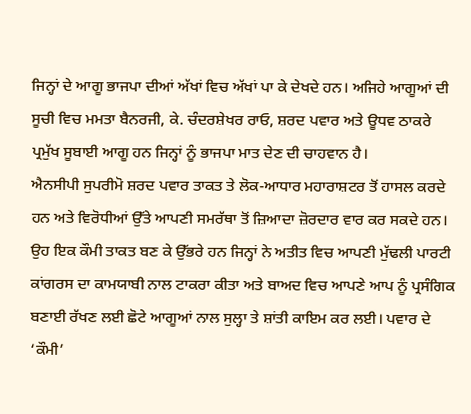ਜਿਨ੍ਹਾਂ ਦੇ ਆਗੂ ਭਾਜਪਾ ਦੀਆਂ ਅੱਖਾਂ ਵਿਚ ਅੱਖਾਂ ਪਾ ਕੇ ਦੇਖਦੇ ਹਨ। ਅਜਿਹੇ ਆਗੂਆਂ ਦੀ ਸੂਚੀ ਵਿਚ ਮਮਤਾ ਬੈਨਰਜੀ, ਕੇ. ਚੰਦਰਸ਼ੇਖਰ ਰਾਓ, ਸ਼ਰਦ ਪਵਾਰ ਅਤੇ ਊਧਵ ਠਾਕਰੇ ਪ੍ਰਮੁੱਖ ਸੂਬਾਈ ਆਗੂ ਹਨ ਜਿਨ੍ਹਾਂ ਨੂੰ ਭਾਜਪਾ ਮਾਤ ਦੇਣ ਦੀ ਚਾਹਵਾਨ ਹੈ।
ਐਨਸੀਪੀ ਸੁਪਰੀਮੋ ਸ਼ਰਦ ਪਵਾਰ ਤਾਕਤ ਤੇ ਲੋਕ-ਆਧਾਰ ਮਹਾਰਾਸ਼ਟਰ ਤੋਂ ਹਾਸਲ ਕਰਦੇ ਹਨ ਅਤੇ ਵਿਰੋਧੀਆਂ ਉੱਤੇ ਆਪਣੀ ਸਮਰੱਥਾ ਤੋਂ ਜ਼ਿਆਦਾ ਜ਼ੋਰਦਾਰ ਵਾਰ ਕਰ ਸਕਦੇ ਹਨ। ਉਹ ਇਕ ਕੌਮੀ ਤਾਕਤ ਬਣ ਕੇ ਉੱਭਰੇ ਹਨ ਜਿਨ੍ਹਾਂ ਨੇ ਅਤੀਤ ਵਿਚ ਆਪਣੀ ਮੁੱਢਲੀ ਪਾਰਟੀ ਕਾਂਗਰਸ ਦਾ ਕਾਮਯਾਬੀ ਨਾਲ ਟਾਕਰਾ ਕੀਤਾ ਅਤੇ ਬਾਅਦ ਵਿਚ ਆਪਣੇ ਆਪ ਨੂੰ ਪ੍ਰਸੰਗਿਕ ਬਣਾਈ ਰੱਖਣ ਲਈ ਛੋਟੇ ਆਗੂਆਂ ਨਾਲ ਸੁਲ੍ਹਾ ਤੇ ਸ਼ਾਂਤੀ ਕਾਇਮ ਕਰ ਲਈ। ਪਵਾਰ ਦੇ ‘ਕੌਮੀ’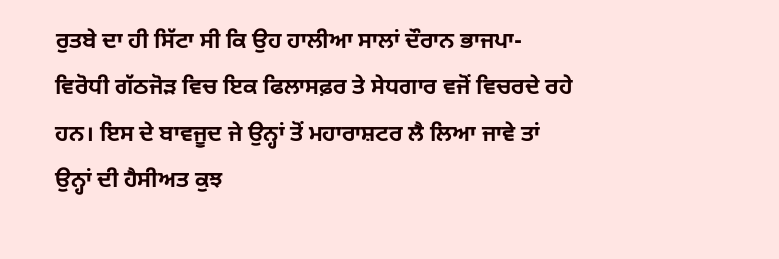ਰੁਤਬੇ ਦਾ ਹੀ ਸਿੱਟਾ ਸੀ ਕਿ ਉਹ ਹਾਲੀਆ ਸਾਲਾਂ ਦੌਰਾਨ ਭਾਜਪਾ-ਵਿਰੋਧੀ ਗੱਠਜੋੜ ਵਿਚ ਇਕ ਫਿਲਾਸਫ਼ਰ ਤੇ ਸੇਧਗਾਰ ਵਜੋਂ ਵਿਚਰਦੇ ਰਹੇ ਹਨ। ਇਸ ਦੇ ਬਾਵਜੂਦ ਜੇ ਉਨ੍ਹਾਂ ਤੋਂ ਮਹਾਰਾਸ਼ਟਰ ਲੈ ਲਿਆ ਜਾਵੇ ਤਾਂ ਉਨ੍ਹਾਂ ਦੀ ਹੈਸੀਅਤ ਕੁਝ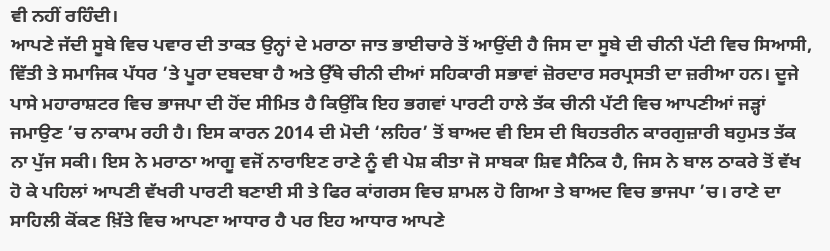ਵੀ ਨਹੀਂ ਰਹਿੰਦੀ।
ਆਪਣੇ ਜੱਦੀ ਸੂਬੇ ਵਿਚ ਪਵਾਰ ਦੀ ਤਾਕਤ ਉਨ੍ਹਾਂ ਦੇ ਮਰਾਠਾ ਜਾਤ ਭਾਈਚਾਰੇ ਤੋਂ ਆਉਂਦੀ ਹੈ ਜਿਸ ਦਾ ਸੂਬੇ ਦੀ ਚੀਨੀ ਪੱਟੀ ਵਿਚ ਸਿਆਸੀ, ਵਿੱਤੀ ਤੇ ਸਮਾਜਿਕ ਪੱਧਰ ’ਤੇ ਪੂਰਾ ਦਬਦਬਾ ਹੈ ਅਤੇ ਉੱਥੇ ਚੀਨੀ ਦੀਆਂ ਸਹਿਕਾਰੀ ਸਭਾਵਾਂ ਜ਼ੋਰਦਾਰ ਸਰਪ੍ਰਸਤੀ ਦਾ ਜ਼ਰੀਆ ਹਨ। ਦੂਜੇ ਪਾਸੇ ਮਹਾਰਾਸ਼ਟਰ ਵਿਚ ਭਾਜਪਾ ਦੀ ਹੋਂਦ ਸੀਮਿਤ ਹੈ ਕਿਉਂਕਿ ਇਹ ਭਗਵਾਂ ਪਾਰਟੀ ਹਾਲੇ ਤੱਕ ਚੀਨੀ ਪੱਟੀ ਵਿਚ ਆਪਣੀਆਂ ਜੜ੍ਹਾਂ ਜਮਾਉਣ ’ਚ ਨਾਕਾਮ ਰਹੀ ਹੈ। ਇਸ ਕਾਰਨ 2014 ਦੀ ਮੋਦੀ ‘ਲਹਿਰ’ ਤੋਂ ਬਾਅਦ ਵੀ ਇਸ ਦੀ ਬਿਹਤਰੀਨ ਕਾਰਗੁਜ਼ਾਰੀ ਬਹੁਮਤ ਤੱਕ ਨਾ ਪੁੱਜ ਸਕੀ। ਇਸ ਨੇ ਮਰਾਠਾ ਆਗੂ ਵਜੋਂ ਨਾਰਾਇਣ ਰਾਣੇ ਨੂੰ ਵੀ ਪੇਸ਼ ਕੀਤਾ ਜੋ ਸਾਬਕਾ ਸ਼ਿਵ ਸੈਨਿਕ ਹੈ, ਜਿਸ ਨੇ ਬਾਲ ਠਾਕਰੇ ਤੋਂ ਵੱਖ ਹੋ ਕੇ ਪਹਿਲਾਂ ਆਪਣੀ ਵੱਖਰੀ ਪਾਰਟੀ ਬਣਾਈ ਸੀ ਤੇ ਫਿਰ ਕਾਂਗਰਸ ਵਿਚ ਸ਼ਾਮਲ ਹੋ ਗਿਆ ਤੇ ਬਾਅਦ ਵਿਚ ਭਾਜਪਾ ’ਚ। ਰਾਣੇ ਦਾ ਸਾਹਿਲੀ ਕੋਂਕਣ ਖ਼ਿੱਤੇ ਵਿਚ ਆਪਣਾ ਆਧਾਰ ਹੈ ਪਰ ਇਹ ਆਧਾਰ ਆਪਣੇ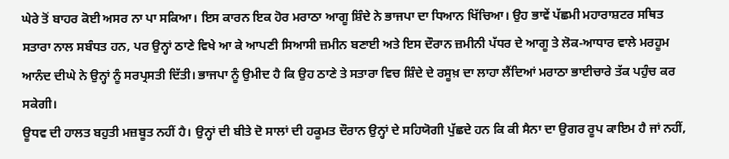ਘੇਰੇ ਤੋਂ ਬਾਹਰ ਕੋਈ ਅਸਰ ਨਾ ਪਾ ਸਕਿਆ। ਇਸ ਕਾਰਨ ਇਕ ਹੋਰ ਮਰਾਠਾ ਆਗੂ ਸ਼ਿੰਦੇ ਨੇ ਭਾਜਪਾ ਦਾ ਧਿਆਨ ਖਿੱਚਿਆ। ਉਹ ਭਾਵੇਂ ਪੱਛਮੀ ਮਹਾਰਾਸ਼ਟਰ ਸਥਿਤ ਸਤਾਰਾ ਨਾਲ ਸਬੰਧਤ ਹਨ, ਪਰ ਉਨ੍ਹਾਂ ਠਾਣੇ ਵਿਖੇ ਆ ਕੇ ਆਪਣੀ ਸਿਆਸੀ ਜ਼ਮੀਨ ਬਣਾਈ ਅਤੇ ਇਸ ਦੌਰਾਨ ਜ਼ਮੀਨੀ ਪੱਧਰ ਦੇ ਆਗੂ ਤੇ ਲੋਕ-ਆਧਾਰ ਵਾਲੇ ਮਰਹੂਮ ਆਨੰਦ ਦੀਘੇ ਨੇ ਉਨ੍ਹਾਂ ਨੂੰ ਸਰਪ੍ਰਸਤੀ ਦਿੱਤੀ। ਭਾਜਪਾ ਨੂੰ ਉਮੀਦ ਹੈ ਕਿ ਉਹ ਠਾਣੇ ਤੇ ਸਤਾਰਾ ਵਿਚ ਸ਼ਿੰਦੇ ਦੇ ਰਸੂਖ਼ ਦਾ ਲਾਹਾ ਲੈਂਦਿਆਂ ਮਰਾਠਾ ਭਾਈਚਾਰੇ ਤੱਕ ਪਹੁੰਚ ਕਰ ਸਕੇਗੀ।
ਊਧਵ ਦੀ ਹਾਲਤ ਬਹੁਤੀ ਮਜ਼ਬੂਤ ਨਹੀਂ ਹੈ। ਉਨ੍ਹਾਂ ਦੀ ਬੀਤੇ ਦੋ ਸਾਲਾਂ ਦੀ ਹਕੂਮਤ ਦੌਰਾਨ ਉਨ੍ਹਾਂ ਦੇ ਸਹਿਯੋਗੀ ਪੁੱਛਦੇ ਹਨ ਕਿ ਕੀ ਸੈਨਾ ਦਾ ਉਗਰ ਰੂਪ ਕਾਇਮ ਹੈ ਜਾਂ ਨਹੀਂ,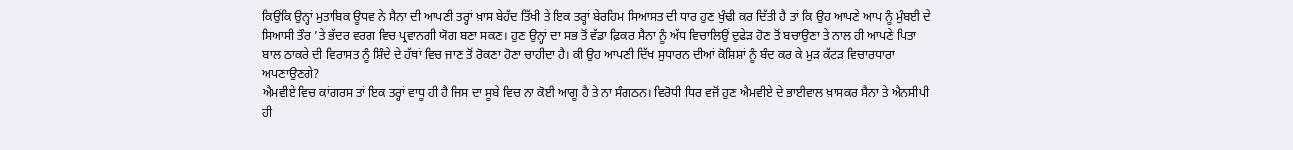ਕਿਉਂਕਿ ਉਨ੍ਹਾਂ ਮੁਤਾਬਿਕ ਊਧਵ ਨੇ ਸੈਨਾ ਦੀ ਆਪਣੀ ਤਰ੍ਹਾਂ ਖ਼ਾਸ ਬੇਹੱਦ ਤਿੱਖੀ ਤੇ ਇਕ ਤਰ੍ਹਾਂ ਬੇਰਹਿਮ ਸਿਆਸਤ ਦੀ ਧਾਰ ਹੁਣ ਖੁੰਢੀ ਕਰ ਦਿੱਤੀ ਹੈ ਤਾਂ ਕਿ ਉਹ ਆਪਣੇ ਆਪ ਨੂੰ ਮੁੰਬਈ ਦੇ ਸਿਆਸੀ ਤੌਰ ’ਤੇ ਭੱਦਰ ਵਰਗ ਵਿਚ ਪ੍ਰਵਾਨਗੀ ਯੋਗ ਬਣਾ ਸਕਣ। ਹੁਣ ਉਨ੍ਹਾਂ ਦਾ ਸਭ ਤੋਂ ਵੱਡਾ ਫ਼ਿਕਰ ਸੈਨਾ ਨੂੰ ਅੱਧ ਵਿਚਾਲਿਉਂ ਦੁਫੇੜ ਹੋਣ ਤੋਂ ਬਚਾਉਣਾ ਤੇ ਨਾਲ ਹੀ ਆਪਣੇ ਪਿਤਾ ਬਾਲ ਠਾਕਰੇ ਦੀ ਵਿਰਾਸਤ ਨੂੰ ਸ਼ਿੰਦੇ ਦੇ ਹੱਥਾਂ ਵਿਚ ਜਾਣ ਤੋਂ ਰੋਕਣਾ ਹੋਣਾ ਚਾਹੀਦਾ ਹੈ। ਕੀ ਉਹ ਆਪਣੀ ਦਿੱਖ ਸੁਧਾਰਨ ਦੀਆਂ ਕੋਸ਼ਿਸ਼ਾਂ ਨੂੰ ਬੰਦ ਕਰ ਕੇ ਮੁੜ ਕੱਟੜ ਵਿਚਾਰਧਾਰਾ ਅਪਣਾਉਣਗੇ?
ਐਮਵੀਏ ਵਿਚ ਕਾਂਗਰਸ ਤਾਂ ਇਕ ਤਰ੍ਹਾਂ ਵਾਧੂ ਹੀ ਹੈ ਜਿਸ ਦਾ ਸੂਬੇ ਵਿਚ ਨਾ ਕੋਈ ਆਗੂ ਹੈ ਤੇ ਨਾ ਸੰਗਠਨ। ਵਿਰੋਧੀ ਧਿਰ ਵਜੋਂ ਹੁਣ ਐਮਵੀਏ ਦੇ ਭਾਈਵਾਲ ਖ਼ਾਸਕਰ ਸੈਨਾ ਤੇ ਐਨਸੀਪੀ ਹੀ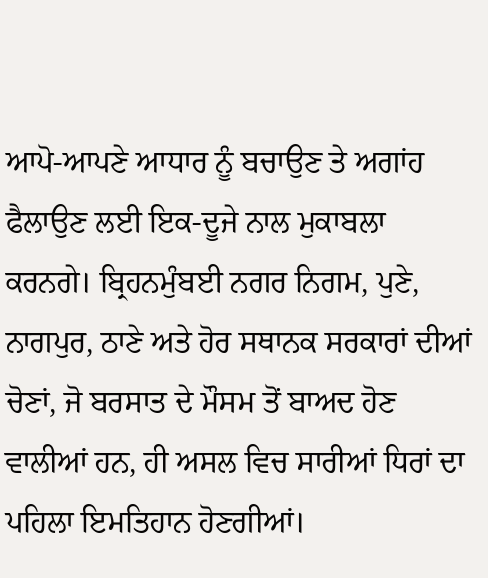ਆਪੋ-ਆਪਣੇ ਆਧਾਰ ਨੂੰ ਬਚਾਉਣ ਤੇ ਅਗਾਂਹ ਫੈਲਾਉਣ ਲਈ ਇਕ-ਦੂਜੇ ਨਾਲ ਮੁਕਾਬਲਾ ਕਰਨਗੇ। ਬ੍ਰਿਹਨਮੁੰਬਈ ਨਗਰ ਨਿਗਮ, ਪੁਣੇ, ਨਾਗਪੁਰ, ਠਾਣੇ ਅਤੇ ਹੋਰ ਸਥਾਨਕ ਸਰਕਾਰਾਂ ਦੀਆਂ ਚੋਣਾਂ, ਜੋ ਬਰਸਾਤ ਦੇ ਮੌਸਮ ਤੋਂ ਬਾਅਦ ਹੋਣ ਵਾਲੀਆਂ ਹਨ, ਹੀ ਅਸਲ ਵਿਚ ਸਾਰੀਆਂ ਧਿਰਾਂ ਦਾ ਪਹਿਲਾ ਇਮਤਿਹਾਨ ਹੋਣਗੀਆਂ।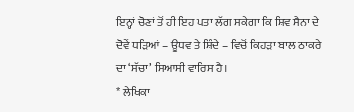ਇਨ੍ਹਾਂ ਚੋਣਾਂ ਤੋਂ ਹੀ ਇਹ ਪਤਾ ਲੱਗ ਸਕੇਗਾ ਕਿ ਸ਼ਿਵ ਸੈਨਾ ਦੇ ਦੋਵੇਂ ਧੜਿਆਂ – ਊਧਵ ਤੇ ਸ਼ਿੰਦੇ – ਵਿਚੋਂ ਕਿਹੜਾ ਬਾਲ ਠਾਕਰੇ ਦਾ ‘ਸੱਚਾ’ ਸਿਆਸੀ ਵਾਰਿਸ ਹੈ।
* ਲੇਖਿਕਾ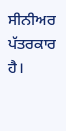ਸੀਨੀਅਰ ਪੱਤਰਕਾਰ ਹੈ।